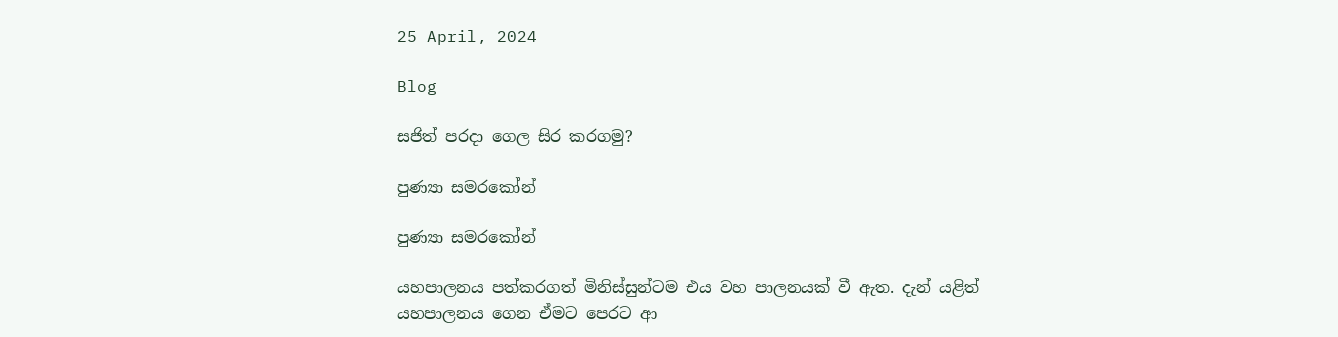25 April, 2024

Blog

සජිත් පරදා ගෙල සිර කරගමු?

පුණ්‍යා සමරකෝන්

පුණ්‍යා සමරකෝන්

යහපාලනය පත්කරගත් මිනිස්සුන්ටම එය වහ පාලනයක් වී ඇත. දැන් යළිත් යහපාලනය ගෙන ඒමට පෙරට ආ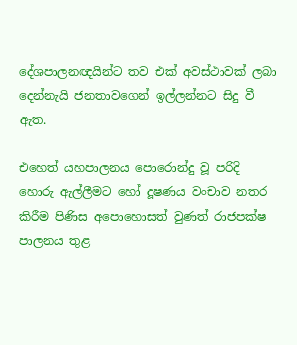දේශපාලනඥයින්ට තව එක් අවස්ථාවක් ලබා දෙන්නැයි ජනතාවගෙන් ඉල්ලන්නට සිදු වී ඇත.

එහෙත් යහපාලනය පොරොන්දු වූ පරිදි හොරු ඇල්ලීමට හෝ දූෂණය වංචාව නතර කිරීම පිණිස අපොහොසත් වුණත් රාජපක්ෂ පාලනය තුළ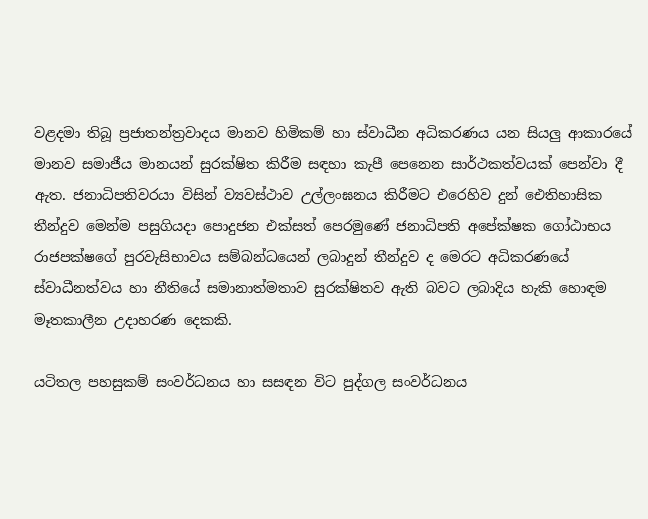වළදමා තිබූ ප්‍රජාතන්ත්‍රවාදය මානව හිමිකම් හා ස්වාධීන අධිකරණය යන සියලු ආකාරයේ මානව සමාජීය මානයන් සුරක්ෂිත කිරීම සඳහා කැපී පෙනෙන සාර්ථකත්වයක් පෙන්වා දී ඇත. ජනාධිපතිවරයා විසින් ව්‍යවස්ථාව උල්ලංඝනය කිරීමට එරෙහිව දුන් ඓතිහාසික තීන්දුව මෙන්ම පසුගියදා පොදුජන එක්සත් පෙරමුණේ ජනාධිපති අපේක්ෂක ගෝඨාභය රාජපක්ෂගේ පුරවැසිභාවය සම්බන්ධයෙන් ලබාදුන් තීන්දුව ද මෙරට අධිකරණයේ ස්වාධීනත්වය හා නීතියේ සමානාත්මතාව සුරක්ෂිතව ඇති බවට ලබාදිය හැකි හොඳම මෑතකාලීන උදාහරණ දෙකකි.

යටිතල පහසුකම් සංවර්ධනය හා සසඳන විට පුද්ගල සංවර්ධනය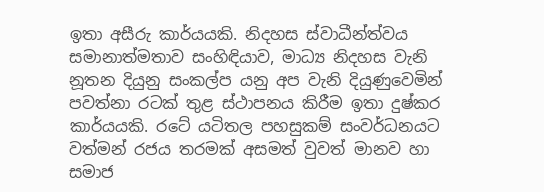ඉතා අසීරු කාර්යයකි. නිදහස ස්වාධීන්ත්වය සමානාත්මතාව සංහිඳියාව, මාධ්‍ය නිදහස වැනි නූතන දියුනු සංකල්ප යනු අප වැනි දියුණුවෙමින් පවත්නා රටක් තුළ ස්ථාපනය කිරීම ඉතා දුෂ්කර කාර්යයකි. රටේ යටිතල පහසුකම් සංවර්ධනයට වත්මන් රජය තරමක් අසමත් වුවත් මානව හා සමාජ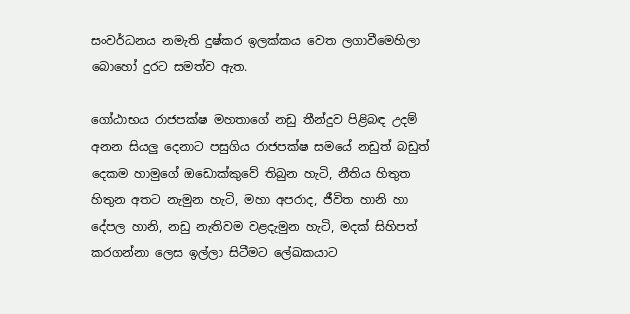සංවර්ධනය නමැති දුෂ්කර ඉලක්කය වෙත ලගාවීමෙහිලා බොහෝ දුරට සමත්ව ඇත.

ගෝඨාභය රාජපක්ෂ මහතාගේ නඩු තීන්දුව පිළිබඳ උදම් අනන සියලු දෙනාට පසුගිය රාජපක්ෂ සමයේ නඩුත් බඩුත් දෙකම හාමුගේ ඔඩොක්කුවේ තිබුන හැටි, නීතිය හිතුත හිතුන අතට නැමුන හැටි, මහා අපරාද, ජීවිත හානි හා දේපල හානි, නඩු නැතිවම වළදැමුන හැටි, මදක් සිහිපත් කරගන්නා ලෙස ඉල්ලා සිටීමට ලේඛකයාට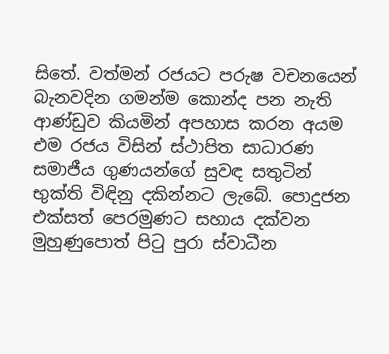සිතේ. වත්මන් රජයට පරුෂ වචනයෙන් බැනවදින ගමන්ම කොන්ද පන නැති ආණ්ඩුව කියමින් අපහාස කරන අයම එම රජය විසින් ස්ථාපිත සාධාරණ සමාජීය ගුණයන්ගේ සුවඳ සතුටින් භුක්ති විඳිනු දකින්නට ලැබේ. පොදුජන එක්සත් පෙරමුණට සහාය දක්වන මුහුණුපොත් පිටු පුරා ස්වාධීන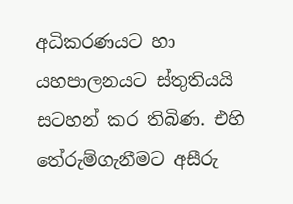අධිකරණයට හා යහපාලනයට ස්තුතියයි සටහන් කර තිබිණ. එහි තේරුම්ගැනීමට අසීරු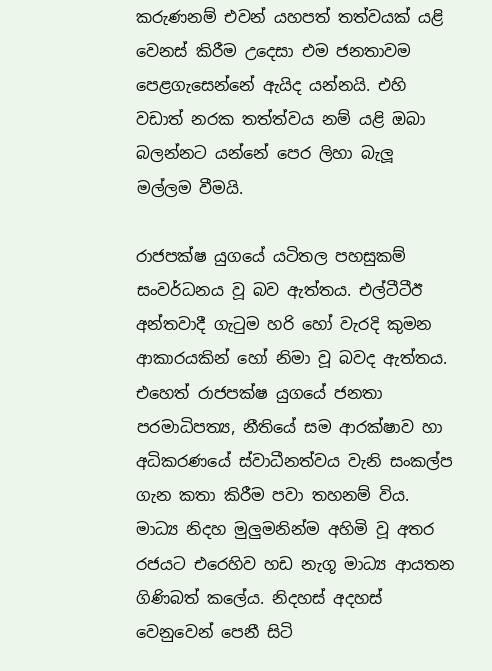කරුණනම් එවන් යහපත් තත්වයක් යළි වෙනස් කිරීම උදෙසා එම ජනතාවම පෙළගැසෙන්නේ ඇයිද යන්නයි. එහි වඩාත් නරක තත්ත්වය නම් යළි ඔබා බලන්නට යන්නේ පෙර ලිහා බැලූ මල්ලම වීමයි.

රාජපක්ෂ යුගයේ යටිතල පහසුකම් සංවර්ධනය වූ බව ඇත්තය. එල්ටීටීඊ අන්තවාදී ගැටුම හරි හෝ වැරදි කුමන ආකාරයකින් හෝ නිමා වූ බවද ඇත්තය. එහෙත් රාජපක්ෂ යුගයේ ජනතා පරමාධිපත්‍ය, නීතියේ සම ආරක්ෂාව හා අධිකරණයේ ස්වාධීනත්වය වැනි සංකල්ප ගැන කතා කිරීම පවා තහනම් විය. මාධ්‍ය නිදහ මුලුමනින්ම අහිමි වූ අතර රජයට එරෙහිව හඩ නැගූ මාධ්‍ය ආයතන ගිණිබත් කලේය. නිදහස් අදහස් වෙනුවෙන් පෙනී සිටි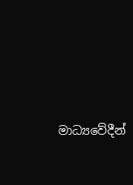මාධ්‍යවේදීන්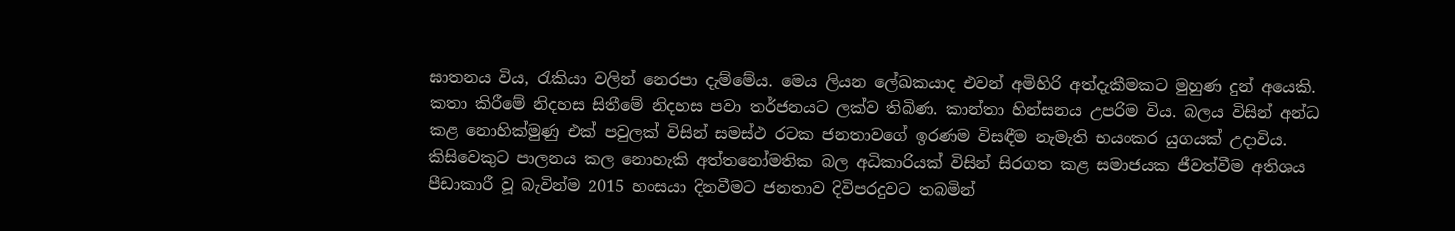ඝාතනය විය, රැකියා වලින් නෙරපා දැම්මේය. මෙය ලියන ලේඛකයාද එවන් අමිහිරි අත්දැකීමකට මුහුණ දුන් අයෙකි. කතා කිරීමේ නිදහස සිතීමේ නිදහස පවා තර්ජනයට ලක්ව තිබිණ. කාන්තා හින්සනය උපරිම විය. බලය විසින් අන්ධ කළ නොහික්මුණු එක් පවුලක් විසින් සමස්ථ රටක ජනතාවගේ ඉරණම විසඳීම නැමැති භයංකර යුගයක් උදාවිය. කිසිවෙකුට පාලනය කල නොහැකි අත්තනෝමතික බල අධිකාරියක් විසින් සිරගත කළ සමාජයක ජීවත්වීම අතිශය පීඩාකාරී වූ බැවින්ම 2015 හංසයා දිනවීමට ජනතාව දිවිපරදුවට තබමින්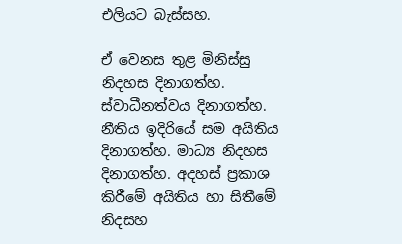එලියට බැස්සහ.

ඒ වෙනස තුළ මිනිස්සු නිදහස දිනාගත්හ. ස්වාධීනත්වය දිනාගත්හ. නීතිය ඉදිරියේ සම අයිතිය දිනාගත්හ. මාධ්‍ය නිදහස දිනාගත්හ. අදහස් ප්‍රකාශ කිරීමේ අයිතිය හා සිතීමේ නිදසහ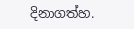දිනාගත්හ.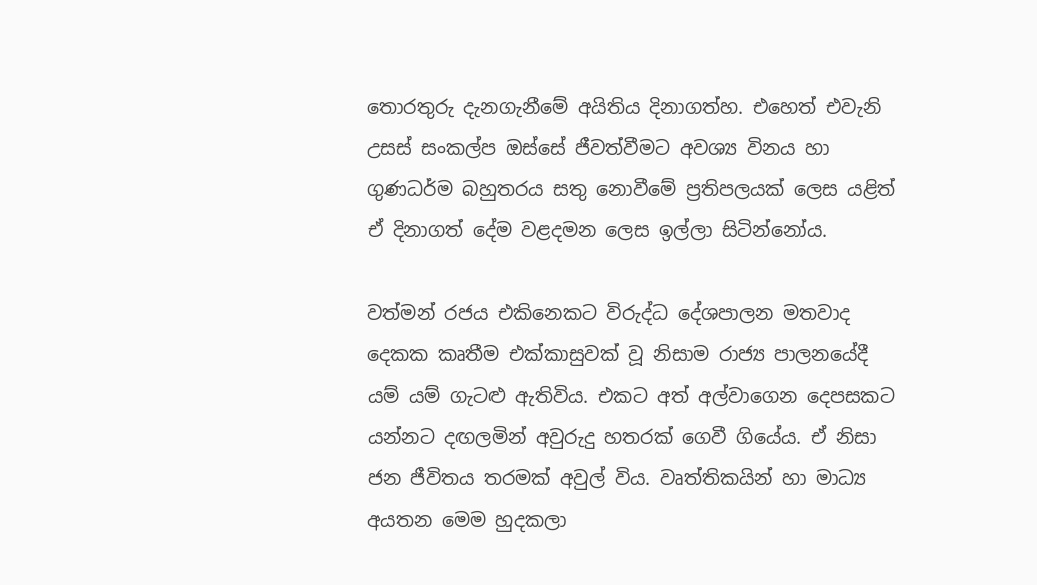තොරතුරු දැනගැනීමේ අයිතිය දිනාගත්හ. එහෙත් එවැනි උසස් සංකල්ප ඔස්සේ ජීවත්වීමට අවශ්‍ය විනය හා ගුණධර්ම බහුතරය සතු නොවීමේ ප්‍රතිපලයක් ලෙස යළිත් ඒ දිනාගත් දේම වළදමන ලෙස ඉල්ලා සිටින්නෝය.

වත්මන් රජය එකිනෙකට විරුද්ධ දේශපාලන මතවාද දෙකක කෘතීම එක්කාසුවක් වූ නිසාම රාජ්‍ය පාලනයේදී යම් යම් ගැටළු ඇතිවිය. එකට අත් අල්වාගෙන දෙපසකට යන්නට දඟලමින් අවුරුදු හතරක් ගෙවී ගියේය. ඒ නිසා ජන ජීවිතය තරමක් අවුල් විය. වෘත්තිකයින් හා මාධ්‍ය අයතන මෙම හුදකලා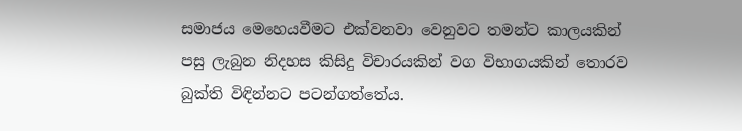සමාජය මෙහෙයවීමට එක්වනවා වෙනුවට තමන්ට කාලයකින් පසු ලැබුන නිදහස කිසිදු විචාරයකින් වග විභාගයකින් තොරව බුක්ති විඳින්නට පටන්ගත්තේය.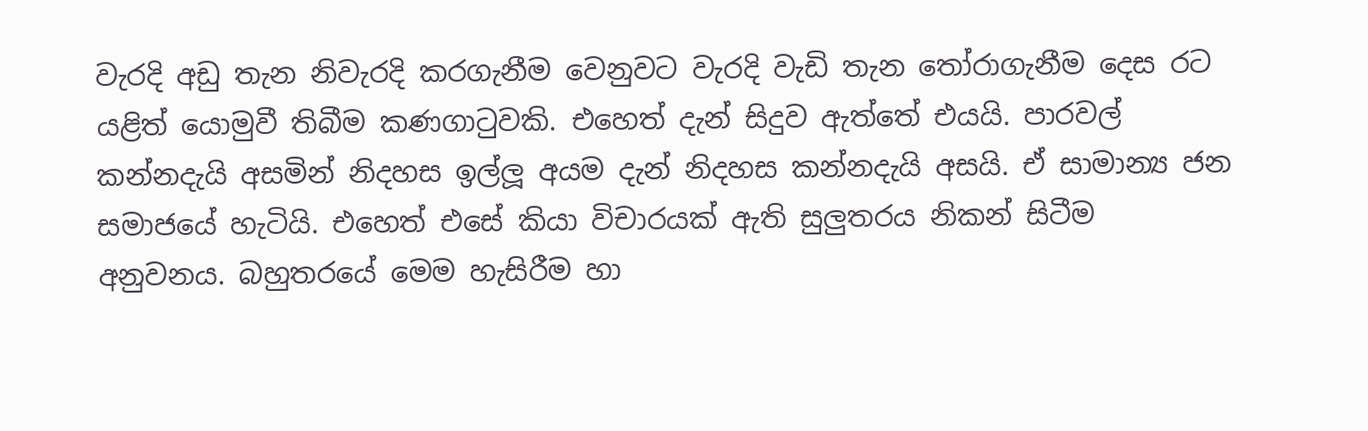වැරදි අඩු තැන නිවැරදි කරගැනීම වෙනුවට වැරදි වැඩි තැන තෝරාගැනීම දෙස රට යළිත් යොමුවී තිබීම කණගාටුවකි. එහෙත් දැන් සිදුව ඇත්තේ එයයි. පාරවල් කන්නදැයි අසමින් නිදහස ඉල්ලූ අයම දැන් නිදහස කන්නදැයි අසයි. ඒ සාමාන්‍ය ජන සමාජයේ හැටියි. එහෙත් එසේ කියා විචාරයක් ඇති සුලුතරය නිකන් සිටීම අනුවනය. බහුතරයේ මෙම හැසිරීම හා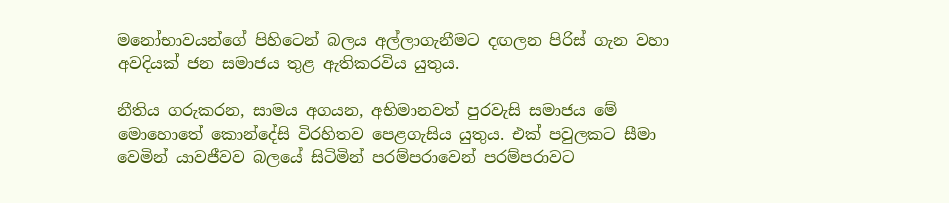මනෝභාවයන්ගේ පිහිටෙන් බලය අල්ලාගැනීමට දඟලන පිරිස් ගැන වහා අවදියක් ජන සමාජය තුළ ඇතිකරවිය යුතුය.

නීතිය ගරුකරන, සාමය අගයන, අභිමානවත් පුරවැසි සමාජය මේ මොහොතේ කොන්දේසි විරහිතව පෙළගැසිය යුතුය. එක් පවුලකට සීමා වෙමින් යාවජීවව බලයේ සිටිමින් පරම්පරාවෙන් පරම්පරාවට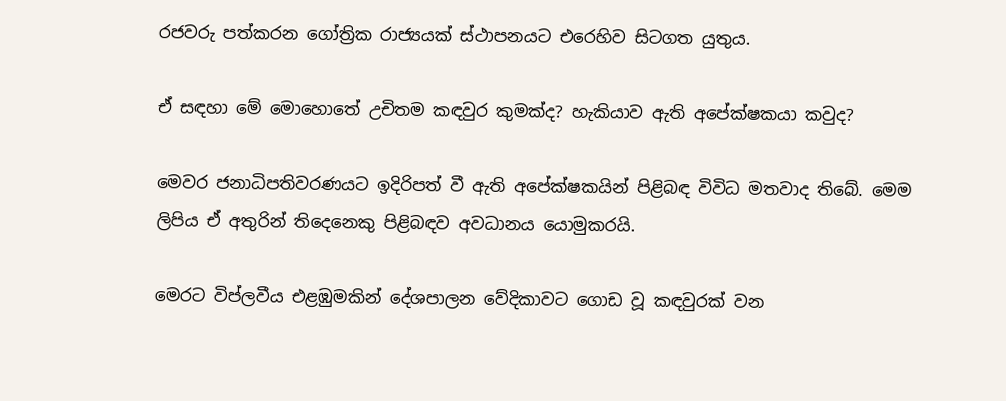රජවරු පත්කරන ගෝත්‍රික රාජ්‍යයක් ස්ථාපනයට එරෙහිව සිටගත යුතුය.

ඒ සඳහා මේ මොහොතේ උචිතම කඳවුර කුමක්ද? හැකියාව ඇති අපේක්ෂකයා කවුද?

මෙවර ජනාධිපතිවරණයට ඉදිරිපත් වී ඇති අපේක්ෂකයින් පිළිබඳ විවිධ මතවාද තිබේ. මෙම ලිපිය ඒ අතුරින් තිදෙනෙකු පිළිබඳව අවධානය යොමුකරයි.

මෙරට විප්ලවීය එළඹුමකින් දේශපාලන වේදිකාවට ගොඩ වූ කඳවුරක් වන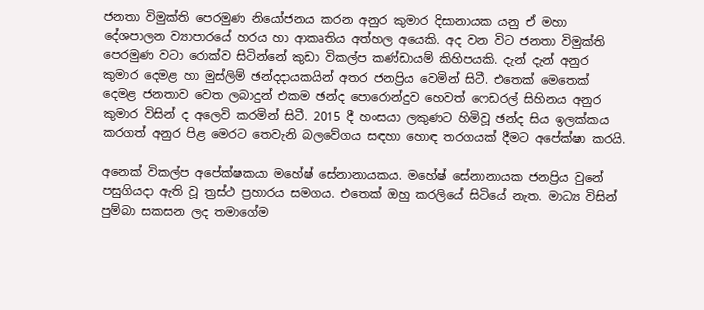ජනතා විමුක්ති පෙරමුණ නියෝජනය කරන අනුර කුමාර දිසානායක යනු ඒ මහා දේශපාලන ව්‍යාපාරයේ හරය හා ආකෘතිය අත්හල අයෙකි. අද වන විට ජනතා විමුක්ති පෙරමුණ වටා රොක්ව සිටින්නේ කුඩා විකල්ප කණ්ඩායම් කිහිපයකි. දැන් දැන් අනුර කුමාර දෙමළ හා මුස්ලිම් ඡන්දදායකයින් අතර ජනප්‍රිය වෙමින් සිටී. එතෙක් මෙතෙක් දෙමළ ජනතාව වෙත ලබාදුන් එකම ඡන්ද පොරොන්දුව හෙවත් ෆෙඩරල් සිහිනය අනුර කුමාර විසින් ද අලෙවි කරමින් සිටී. 2015 දී හංසයා ලකුණට හිමිවූ ඡන්ද සිය ඉලක්කය කරගත් අනුර පිළ මෙරට තෙවැනි බලවේගය සඳහා හොඳ තරගයක් දීමට අපේක්ෂා කරයි.

අනෙක් විකල්ප අපේක්ෂකයා මහේෂ් සේනානායකය. මහේෂ් සේනානායක ජනප්‍රිය වුනේ පසුගියදා ඇති වූ ත්‍රස්ථ ප්‍රහාරය සමගය. එතෙක් ඔහු කරලියේ සිටියේ නැත. මාධ්‍ය විසින් පුම්බා සකසන ලද තමාගේම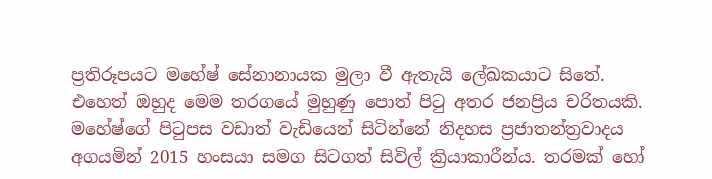ප්‍රතිරූපයට මහේෂ් සේනානායක මුලා වී ඇතැයි ලේඛකයාට සිතේ. එහෙත් ඔහුද මෙම තරගයේ මුහුණු පොත් පිටු අතර ජනප්‍රිය චරිතයකි. මහේෂ්ගේ පිටුපස වඩාත් වැඩියෙන් සිටින්නේ නිදහස ප්‍රජාතන්ත්‍රවාදය අගයමින් 2015 හංසයා සමග සිටගත් සිවිල් ක්‍රියාකාරීන්ය. තරමක් හෝ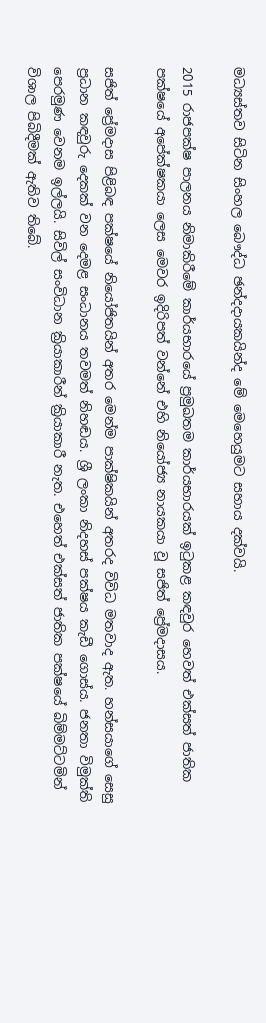මධ්‍යස්තව සිටින සිංහල බෞද්ධ ඡන්දදායකයින්ද මේ මෙහෙයුමට සහාය දක්වයි.

2015 රාජපක්ෂ පාලනය නිමාකිරීමේ කාර්යභාරයේ ප්‍රමුඛතම කාර්යභාරයක් ඉටුකළ කඳවුර හෙවත් එක්සත් ජාතික පක්ෂයේ අපේක්ෂකයා ලෙස මෙවර ඉදිරිපත් වන්නේ එහි නියෝජ්‍ය නායකයා වූ සජිත් ප්‍රේමදාසය.

සජිත් ප්‍රේමදාස පිළිබඳ පක්ෂයේ නියෝජිතයින් අතර මෙන්ම පාක්ෂිකයින් අතරද විවිධ මතවාද ඇත. හන්සයාගේ සෙසු ප්‍රධාන කඳවුරු දෙකක් වන දෙමළ සංධානය තවමත් නිහඬය. ශ්‍රී ලංකා නිදහස් පක්ෂය කැඩී ගොස්ය. ජනතා විමුක්ති පෙරමුණ වෙනම ඉල්ලයි. සිවිල් සංවිධාන ක්‍රියාකාරීන් ක්‍රියාකාරී නැත. එහෙත් එක්සත් ජාතික පක්ෂයේ බිම්මට්ටමින් විශාල පිබිදීමක් ඇතිව තිබේ.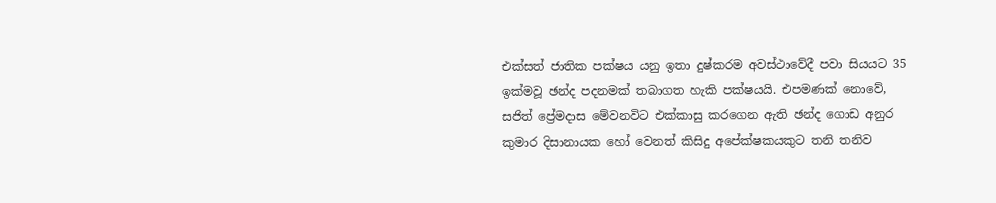එක්සත් ජාතික පක්ෂය යනු ඉතා දුෂ්කරම අවස්ථාවේදී පවා සියයට 35 ඉක්මවූ ඡන්ද පදනමක් තබාගත හැකි පක්ෂයයි. එපමණක් නොවේ, සජිත් ප්‍රේමදාස මේවනවිට එක්කාසු කරගෙන ඇති ඡන්ද ගොඩ අනුර කුමාර දිසානායක හෝ වෙනත් කිසිදු අපේක්ෂකයකුට තනි තනිව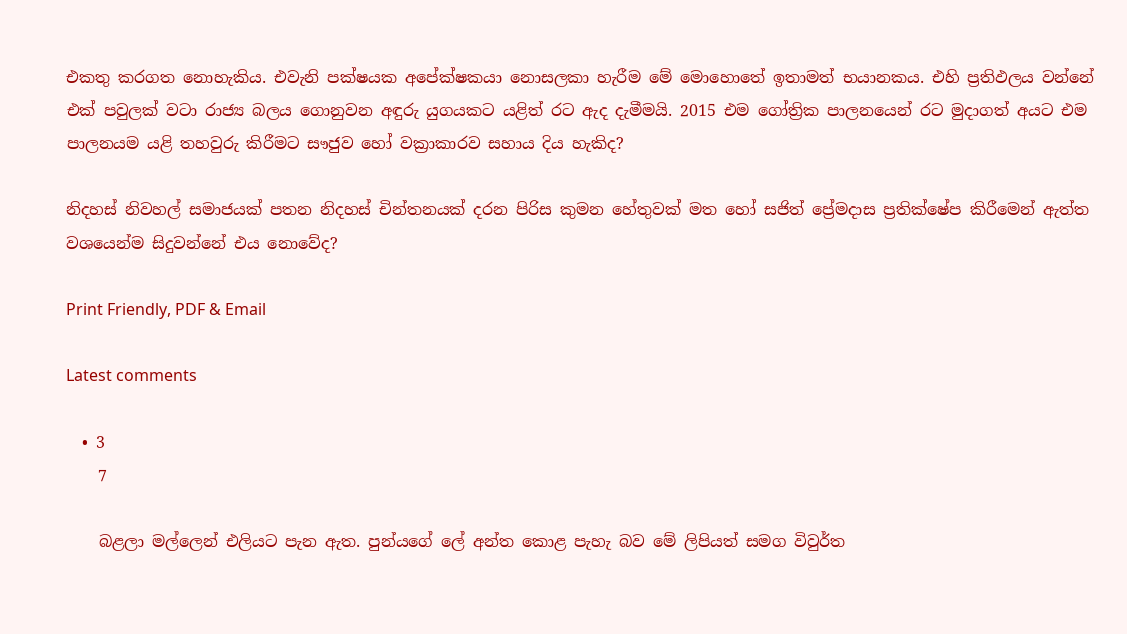එකතු කරගත නොහැකිය. එවැනි පක්ෂයක අපේක්ෂකයා නොසලකා හැරීම මේ මොහොතේ ඉතාමත් භයානකය. එහි ප්‍රතිඵලය වන්නේ එක් පවුලක් වටා රාජ්‍ය බලය ගොනුවන අඳුරු යුගයකට යළිත් රට ඇද දැමීමයි. 2015 එම ගෝත්‍රික පාලනයෙන් රට මුදාගත් අයට එම පාලනයම යළි තහවුරු කිරීමට සෟජුව හෝ වක්‍රාකාරව සහාය දිය හැකිද?

නිදහස් නිවහල් සමාජයක් පතන නිදහස් චින්තනයක් දරන පිරිස කුමන හේතුවක් මත හෝ සජිත් ප්‍රේමදාස ප්‍රතික්ෂේප කිරීමෙන් ඇත්ත වශයෙන්ම සිදුවන්නේ එය නොවේද?

Print Friendly, PDF & Email

Latest comments

  • 3
    7

    බළලා මල්ලෙන් එලියට පැන ඇත. පුන්යගේ ලේ අන්ත කොළ පැහැ බව මේ ලිපියත් සමග විවුර්ත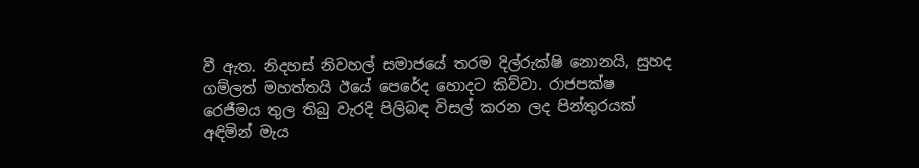වී ඇත. නිදහස් නිවහල් සමාජයේ තරම දිල්රුක්ෂි නොනයි, සුහද ගම්ලත් මහත්තයි ඊයේ පෙරේද හොදට කිව්වා. රාජපක්ෂ රෙජීමය තුල තිබු වැරදි පිලිබඳ විසල් කරන ලද පින්තුරයක් අඳිමින් මැය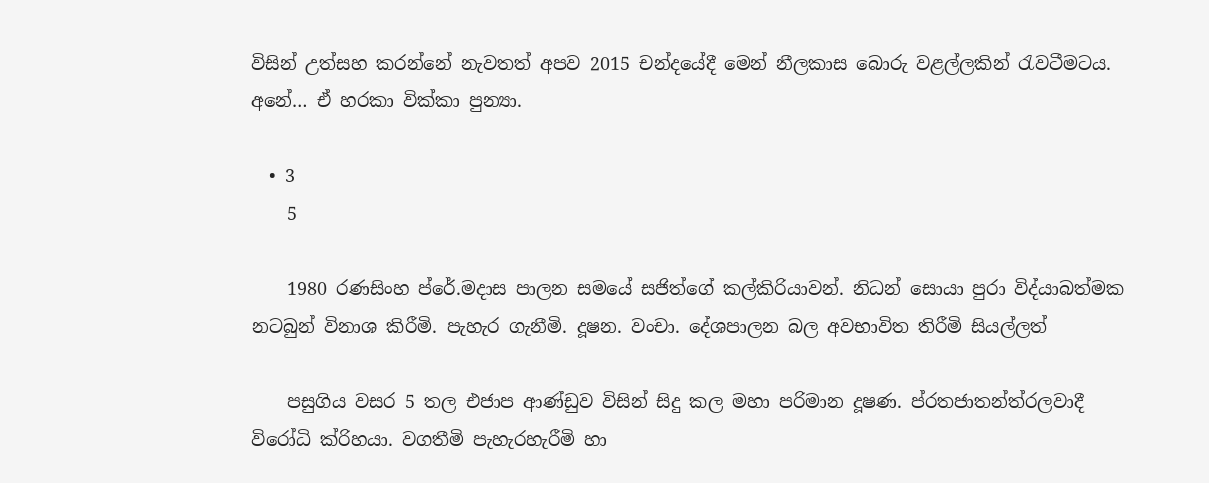විසින් උත්සහ කරන්නේ නැවතත් අපව 2015 චන්දයේදී මෙන් නීලකාස බොරු වළල්ලකින් රැවටීමටය. අනේ… ඒ හරකා වික්කා පුන්‍යා.

  • 3
    5

    1980 රණසිංහ ප්රේ.මදාස පාලන සමයේ සජිත්ගේ කල්කිරියාවන්. නිධන් සොයා පුරා විද්යාබත්මක නටබුන් විනාශ කිරීමි. පැහැර ගැනීමි. දූෂන. වංචා. දේශපාලන බල අවභාවිත තිරීමි සියල්ලත්

    පසුගිය වසර 5 තල එජාප ආණ්ඩුව විසින් සිදු කල මහා පරිමාන දූෂණ. ප්රතජාතන්ත්රලවාදී විරෝධි ක්රිහයා. වගතීමි පැහැරහැරීමි හා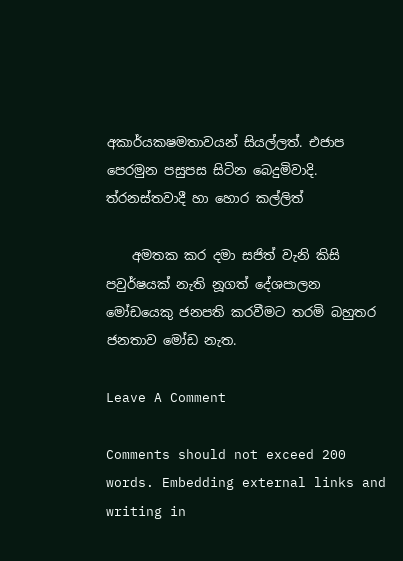අකාර්යකෂමතාවයන් සියල්ලත්. එජාප පෙරමුන පසුපස සිටින බෙදුමිවාදි. ත්රනස්තවාදී හා හොර කල්ලිත්

    අමතක කර දමා සජිත් වැනි කිසි පවුර්ෂයක් නැති නූගත් දේශපාලන මෝඩයෙකු ජනපති කරවීමට තරමි බහුතර ජනතාව මෝඩ නැත.

Leave A Comment

Comments should not exceed 200 words. Embedding external links and writing in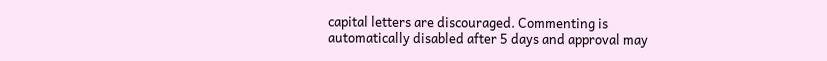capital letters are discouraged. Commenting is automatically disabled after 5 days and approval may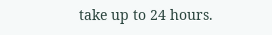take up to 24 hours.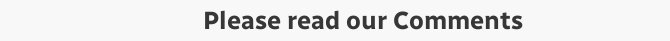Please read our Comments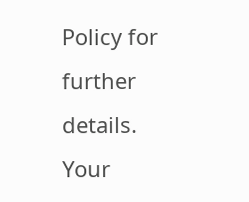Policy for further details. Your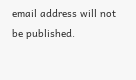email address will not be published.